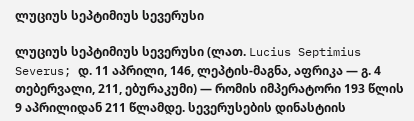ლუციუს სეპტიმიუს სევერუსი

ლუციუს სეპტიმიუს სევერუსი (ლათ. Lucius Septimius Severus; დ. 11 აპრილი, 146, ლეპტის-მაგნა, აფრიკა — გ. 4 თებერვალი, 211, ებურაკუმი) — რომის იმპერატორი 193 წლის 9 აპრილიდან 211 წლამდე. სევერუსების დინასტიის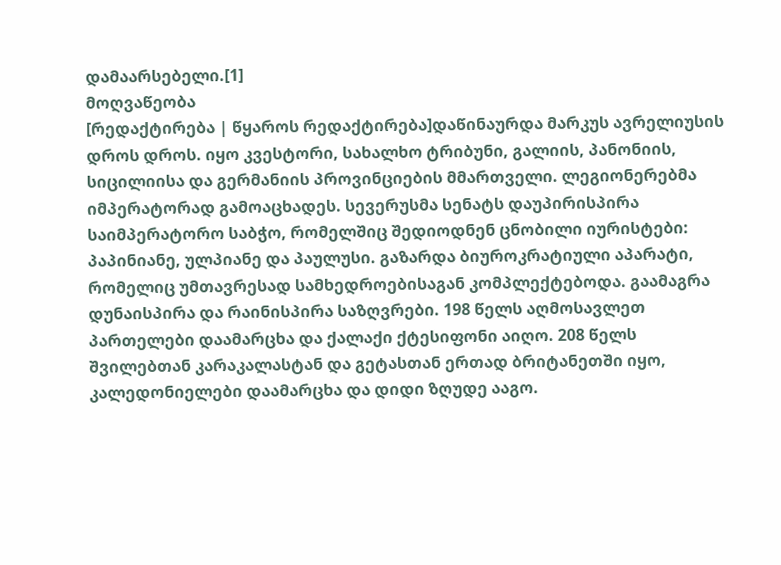დამაარსებელი.[1]
მოღვაწეობა
[რედაქტირება | წყაროს რედაქტირება]დაწინაურდა მარკუს ავრელიუსის დროს დროს. იყო კვესტორი, სახალხო ტრიბუნი, გალიის, პანონიის, სიცილიისა და გერმანიის პროვინციების მმართველი. ლეგიონერებმა იმპერატორად გამოაცხადეს. სევერუსმა სენატს დაუპირისპირა საიმპერატორო საბჭო, რომელშიც შედიოდნენ ცნობილი იურისტები: პაპინიანე, ულპიანე და პაულუსი. გაზარდა ბიუროკრატიული აპარატი, რომელიც უმთავრესად სამხედროებისაგან კომპლექტებოდა. გაამაგრა დუნაისპირა და რაინისპირა საზღვრები. 198 წელს აღმოსავლეთ პართელები დაამარცხა და ქალაქი ქტესიფონი აიღო. 208 წელს შვილებთან კარაკალასტან და გეტასთან ერთად ბრიტანეთში იყო, კალედონიელები დაამარცხა და დიდი ზღუდე ააგო.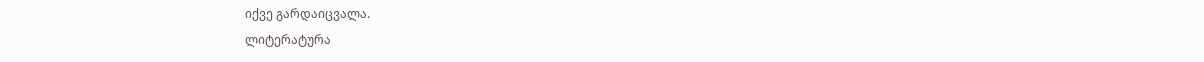იქვე გარდაიცვალა.
ლიტერატურა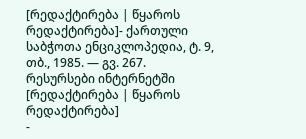[რედაქტირება | წყაროს რედაქტირება]- ქართული საბჭოთა ენციკლოპედია, ტ. 9, თბ., 1985. — გვ. 267.
რესურსები ინტერნეტში
[რედაქტირება | წყაროს რედაქტირება]
-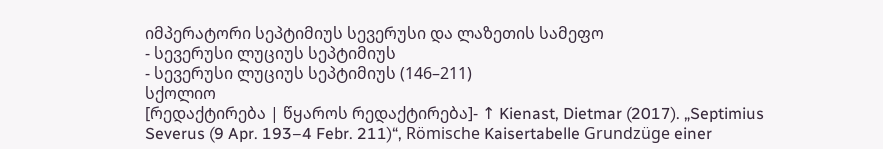იმპერატორი სეპტიმიუს სევერუსი და ლაზეთის სამეფო
- სევერუსი ლუციუს სეპტიმიუს
- სევერუსი ლუციუს სეპტიმიუს (146–211)
სქოლიო
[რედაქტირება | წყაროს რედაქტირება]- ↑ Kienast, Dietmar (2017). „Septimius Severus (9 Apr. 193–4 Febr. 211)“, Römische Kaisertabelle Grundzüge einer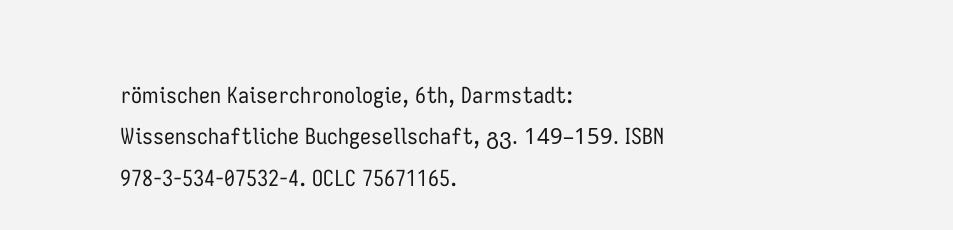römischen Kaiserchronologie, 6th, Darmstadt: Wissenschaftliche Buchgesellschaft, გვ. 149–159. ISBN 978-3-534-07532-4. OCLC 75671165.